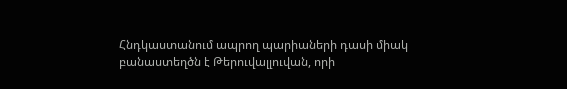Հնդկաստանում ապրող պարիաների դասի միակ բանաստեղծն է Թերուվալլուվան, որի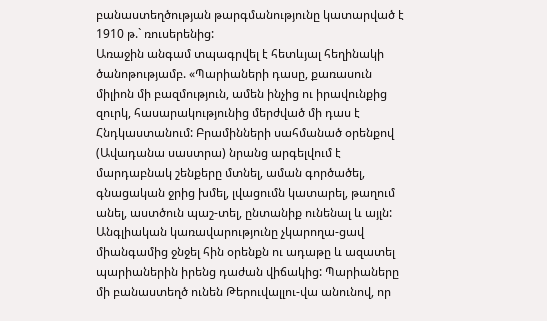բանաստեղծության թարգմանությունը կատարված է 1910 թ.` ռուսերենից:
Առաջին անգամ տպագրվել է հետևյալ հեղինակի ծանոթությամբ. «Պարիաների դասը, քառասուն միլիոն մի բազմություն, ամեն ինչից ու իրավունքից զուրկ, հասարակությունից մերժված մի դաս է Հնդկաստանում: Բրամինների սահմանած օրենքով (Ավադանա սաստրա) նրանց արգելվում է մարդաբնակ շենքերը մտնել, աման գործածել, գնացական ջրից խմել, լվացումն կատարել, թաղում անել, աստծուն պաշ-տել, ընտանիք ունենալ և այլն: Անգլիական կառավարությունը չկարողա-ցավ միանգամից ջնջել հին օրենքն ու ադաթը և ազատել պարիաներին իրենց դաժան վիճակից: Պարիաները մի բանաստեղծ ունեն Թերուվալլու-վա անունով, որ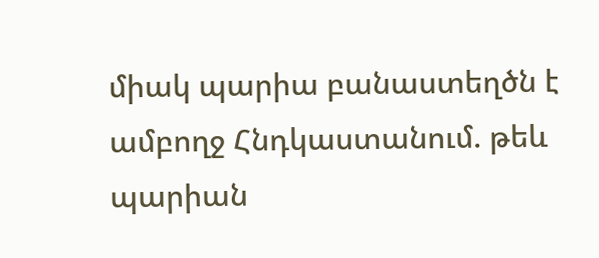միակ պարիա բանաստեղծն է ամբողջ Հնդկաստանում. թեև պարիան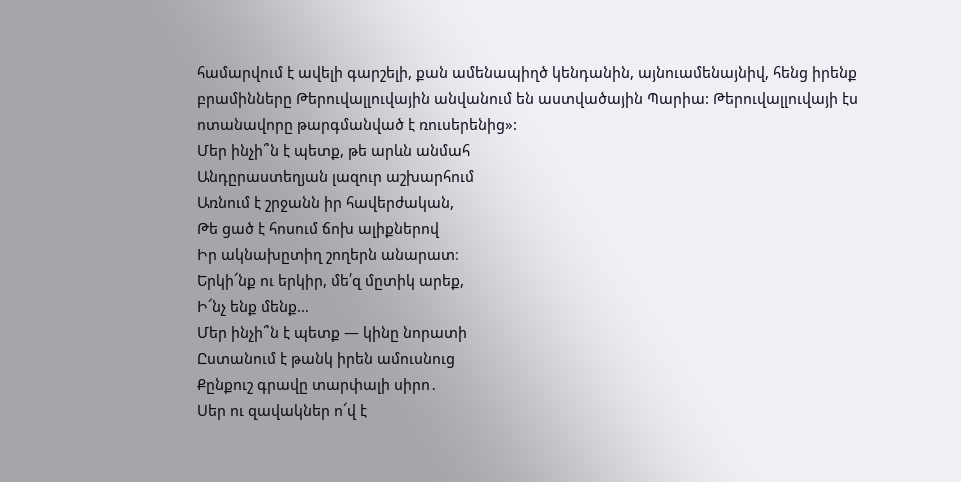համարվում է ավելի գարշելի, քան ամենապիղծ կենդանին, այնուամենայնիվ, հենց իրենք բրամինները Թերուվալլուվային անվանում են աստվածային Պարիա: Թերուվալլուվայի էս ոտանավորը թարգմանված է ռուսերենից»:
Մեր ինչի՞ն է պետք, թե արևն անմահ
Անդըրաստեղյան լազուր աշխարհում
Առնում է շրջանն իր հավերժական,
Թե ցած է հոսում ճոխ ալիքներով
Իր ակնախըտիղ շողերն անարատ։
Երկի՜նք ու երկիր, մե՛զ մըտիկ արեք,
Ի՜նչ ենք մենք…
Մեր ինչի՞ն է պետք ― կինը նորատի
Ըստանում է թանկ իրեն ամուսնուց
Քընքուշ գրավը տարփալի սիրո․
Սեր ու զավակներ ո՜վ է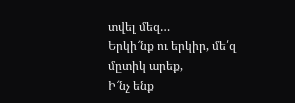տվել մեզ…
Երկի՜նք ու երկիր, մե՛զ մըտիկ արեք,
Ի՜նչ ենք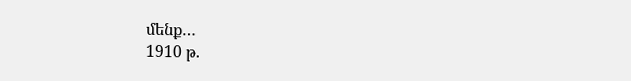մենք…
1910 թ.